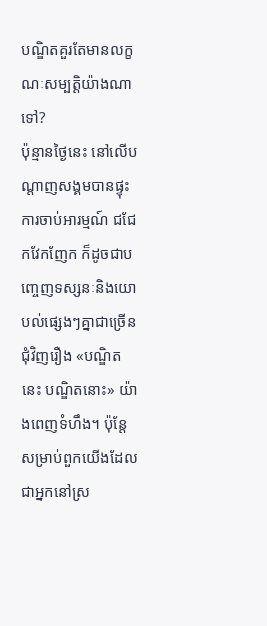បណ្ឌិតគួរតែមានលក្ខណៈសម្បត្តិយ៉ាងណាទៅ?
ប៉ុន្មានថ្ងៃនេះ នៅលើបណ្តាញសង្គមបានផ្ទុះការចាប់អារម្មណ៍ ជជែកវែកញែក ក៏ដូចជាបញ្ចេញទស្សនៈនិងយោបល់ផ្សេងៗគ្នាជាច្រើនជុំវិញរឿង «បណ្ឌិតនេះ បណ្ឌិតនោះ» យ៉ាងពេញទំហឹង។ ប៉ុន្តែ សម្រាប់ពួកយើងដែលជាអ្នកនៅស្រ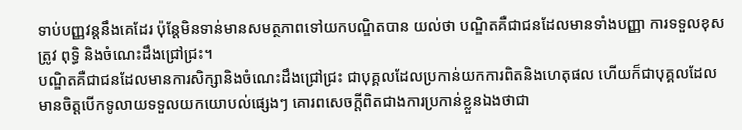ទាប់បញ្ញវន្តនឹងគេដែរ ប៉ុន្តែមិនទាន់មានសមត្ថភាពទៅយកបណ្ឌិតបាន យល់ថា បណ្ឌិតគឺជាជនដែលមានទាំងបញ្ញា ការទទួលខុសត្រូវ ពុទ្ធិ និងចំណេះដឹងជ្រៅជ្រះ។
បណ្ឌិតគឺជាជនដែលមានការសិក្សានិងចំណេះដឹងជ្រៅជ្រះ ជាបុគ្គលដែលប្រកាន់យកការពិតនិងហេតុផល ហើយក៏ជាបុគ្គលដែលមានចិត្តបើកទូលាយទទួលយកយោបល់ផ្សេងៗ គោរពសេចក្តីពិតជាងការប្រកាន់ខ្លួនឯងថាជា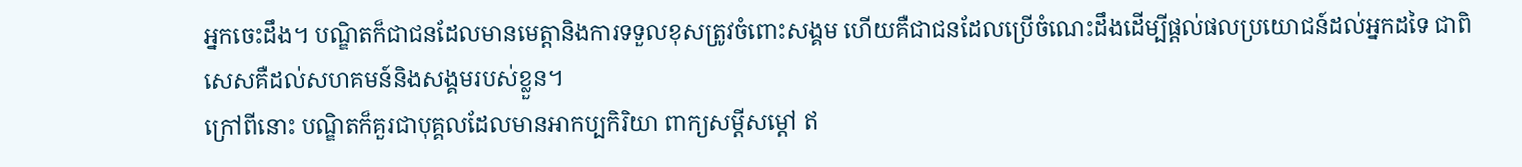អ្នកចេះដឹង។ បណ្ឌិតក៏ជាជនដែលមានមេត្តានិងការទទួលខុសត្រូវចំពោះសង្គម ហើយគឺជាជនដែលប្រើចំណេះដឹងដើម្បីផ្តល់ផលប្រយោជន៍ដល់អ្នកដទៃ ជាពិសេសគឺដល់សហគមន៍និងសង្គមរបស់ខ្លួន។
ក្រៅពីនោះ បណ្ឌិតក៏គួរជាបុគ្គលដែលមានអាកប្បកិរិយា ពាក្យសម្ដីសម្តៅ ឥ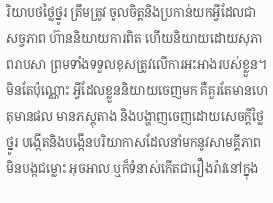រិយាបថថ្លៃថ្នូរ ត្រឹមត្រូវ ចូលចិត្តនិងប្រកាន់យកអ្វីដែលជាសច្ចភាព ហ៊ាននិយាយការពិត ហើយនិយាយដោយសុភាពរាបសា ព្រមទាំងទទួលខុសត្រូវលើការអះអាងរបស់ខ្លួន។ មិនតែប៉ុណ្ណោះ អ្វីដែលខ្លួននិយាយចេញមក គឺគួរតែមានហេតុមានផល មានភស្តុតាង និងបង្ហាញចេញដោយសេចក្តីថ្លៃថ្នូរ បង្កើតនិងបង្កើនបរិយាកាសដែលនាំមកនូវសាមគ្គីភាព មិនបង្កជម្លោះ អុចអាល ឬក៏ទំនាស់កើតជារឿងរ៉ាវនៅក្នុង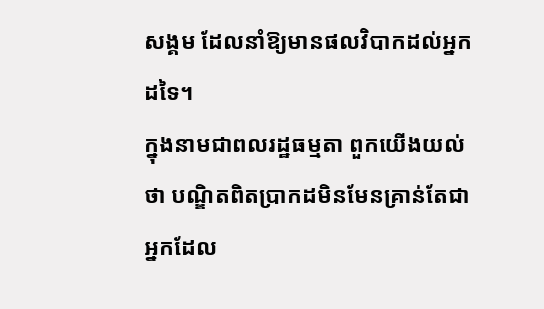សង្គម ដែលនាំឱ្យមានផលវិបាកដល់អ្នកដទៃ។
ក្នុងនាមជាពលរដ្ឋធម្មតា ពួកយើងយល់ថា បណ្ឌិតពិតប្រាកដមិនមែនគ្រាន់តែជាអ្នកដែល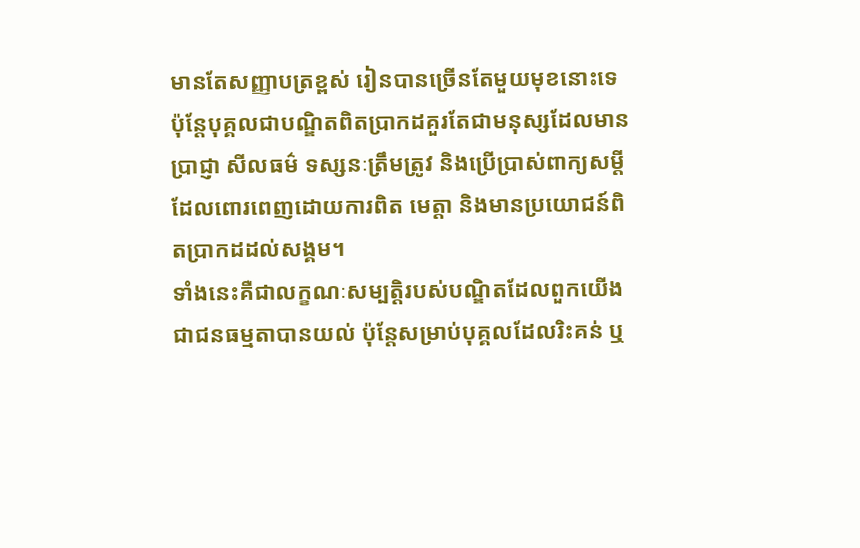មានតែសញ្ញាបត្រខ្ពស់ រៀនបានច្រើនតែមួយមុខនោះទេ ប៉ុន្តែបុគ្គលជាបណ្ឌិតពិតប្រាកដគួរតែជាមនុស្សដែលមានប្រាជ្ញា សីលធម៌ ទស្សនៈត្រឹមត្រូវ និងប្រើប្រាស់ពាក្យសម្តីដែលពោរពេញដោយការពិត មេត្តា និងមានប្រយោជន៍ពិតប្រាកដដល់សង្គម។
ទាំងនេះគឺជាលក្ខណៈសម្បត្តិរបស់បណ្ឌិតដែលពួកយើងជាជនធម្មតាបានយល់ ប៉ុន្តែសម្រាប់បុគ្គលដែលរិះគន់ ឬ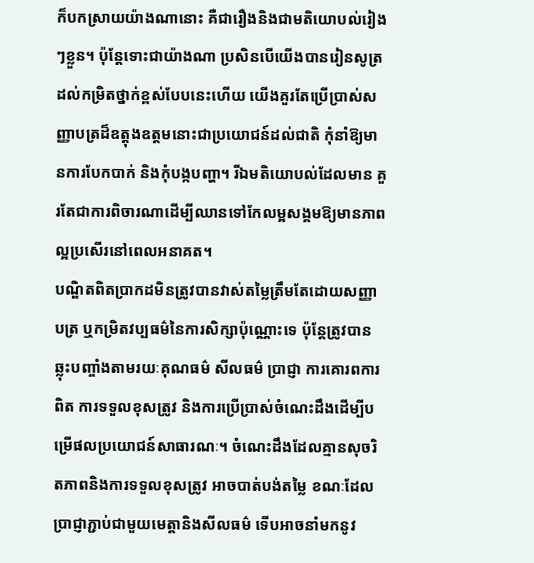ក៏បកស្រាយយ៉ាងណានោះ គឺជារឿងនិងជាមតិយោបល់រៀងៗខ្លួន។ ប៉ុន្តែទោះជាយ៉ាងណា ប្រសិនបើយើងបានរៀនសូត្រដល់កម្រិតថ្នាក់ខ្ពស់បែបនេះហើយ យើងគួរតែប្រើប្រាស់សញ្ញាបត្រដ៏ឧត្តុងឧត្តមនោះជាប្រយោជន៍ដល់ជាតិ កុំនាំឱ្យមានការបែកបាក់ និងកុំបង្កបញ្ហា។ រីឯមតិយោបល់ដែលមាន គួរតែជាការពិចារណាដើម្បីឈានទៅកែលម្អសង្គមឱ្យមានភាពល្អប្រសើរនៅពេលអនាគត។
បណ្ឌិតពិតប្រាកដមិនត្រូវបានវាស់តម្លៃត្រឹមតែដោយសញ្ញាបត្រ ឬកម្រិតវប្បធម៌នៃការសិក្សាប៉ុណ្ណោះទេ ប៉ុន្តែត្រូវបានឆ្លុះបញ្ចាំងតាមរយៈគុណធម៌ សីលធម៌ ប្រាជ្ញា ការគោរពការពិត ការទទួលខុសត្រូវ និងការប្រើប្រាស់ចំណេះដឹងដើម្បីបម្រើផលប្រយោជន៍សាធារណៈ។ ចំណេះដឹងដែលគ្មានសុចរិតភាពនិងការទទួលខុសត្រូវ អាចបាត់បង់តម្លៃ ខណៈដែលប្រាជ្ញាភ្ជាប់ជាមួយមេត្តានិងសីលធម៌ ទើបអាចនាំមកនូវ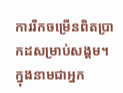ការរីកចម្រើនពិតប្រាកដសម្រាប់សង្គម។ ក្នុងនាមជាអ្នក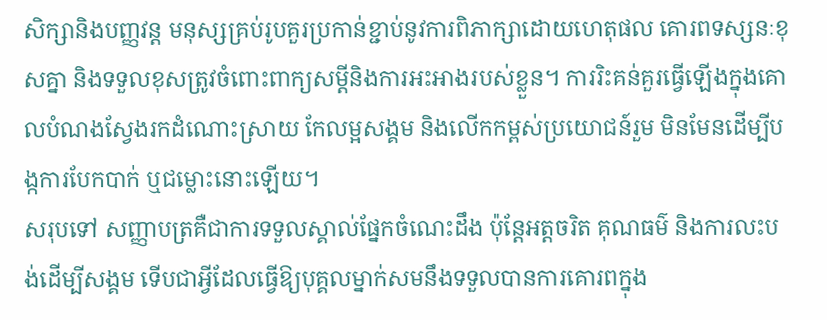សិក្សានិងបញ្ញវន្ត មនុស្សគ្រប់រូបគួរប្រកាន់ខ្ជាប់នូវការពិភាក្សាដោយហេតុផល គោរពទស្សនៈខុសគ្នា និងទទួលខុសត្រូវចំពោះពាក្យសម្ដីនិងការអះអាងរបស់ខ្លួន។ ការរិះគន់គួរធ្វើឡើងក្នុងគោលបំណងស្វែងរកដំណោះស្រាយ កែលម្អសង្គម និងលើកកម្ពស់ប្រយោជន៍រួម មិនមែនដើម្បីបង្កការបែកបាក់ ឬជម្លោះនោះឡើយ។
សរុបទៅ សញ្ញាបត្រគឺជាការទទួលស្គាល់ផ្នែកចំណេះដឹង ប៉ុន្តែអត្តចរិត គុណធម៌ និងការលះបង់ដើម្បីសង្គម ទើបជាអ្វីដែលធ្វើឱ្យបុគ្គលម្នាក់សមនឹងទទួលបានការគោរពក្នុង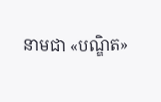នាមជា «បណ្ឌិត»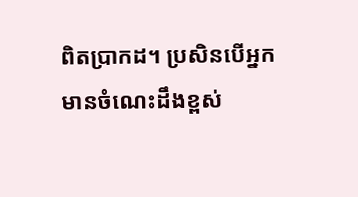ពិតប្រាកដ។ ប្រសិនបើអ្នកមានចំណេះដឹងខ្ពស់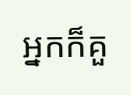អ្នកក៏គួ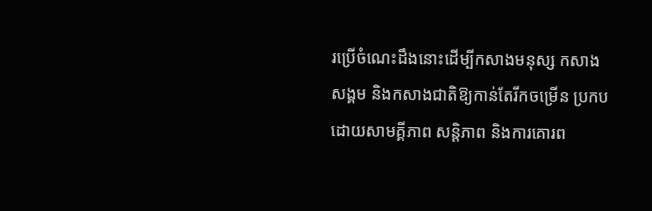រប្រើចំណេះដឹងនោះដើម្បីកសាងមនុស្ស កសាងសង្គម និងកសាងជាតិឱ្យកាន់តែរីកចម្រើន ប្រកបដោយសាមគ្គីភាព សន្តិភាព និងការគោរព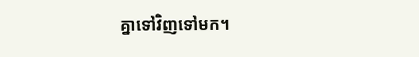គ្នាទៅវិញទៅមក។